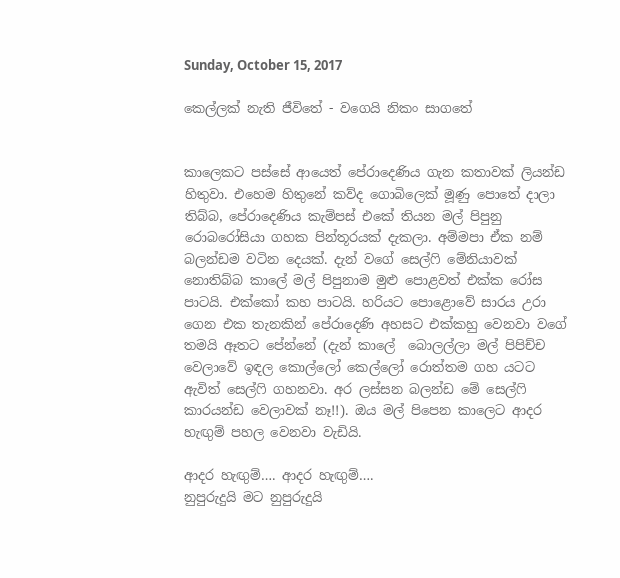Sunday, October 15, 2017

කෙල්ලක් නැති ජීවිතේ - වගෙයි නිකං සාගතේ


කාලෙකට පස්සේ ආයෙත් පේරාදෙණිය ගැන කතාවක් ලියන්ඩ හිතුවා. එහෙම හිතුනේ කව්ද ගොබිලෙක් මූණු පොතේ දාලා තිබ්බ, පේරාදෙණිය කැම්පස් එකේ තියන මල් පිපුනු රොබරෝසියා ගහක පින්තූරයක් දැකලා. අම්මපා ඒක නම් බලන්ඩම වටින දෙයක්. දැන් වගේ සෙල්ෆි මේනියාවක් නොතිබ්බ කාලේ මල් පිපුනාම මුළු පොළවත් එක්ක රෝස පාටයි. එක්කෝ කහ පාටයි. හරියට පොළොවේ සාරය උරා ගෙන එක තැනකින් පේරාදෙණි අහසට එක්කහු වෙනවා වගේ තමයි ඈතට පේන්නේ (දැන් කාලේ  බොලල්ලා මල් පිපිච්ච වෙලාවේ ඉඳල කොල්ලෝ කෙල්ලෝ රොත්තම ගහ යටට ඇවිත් සෙල්ෆි ගහනවා. අර ලස්සන බලන්ඩ මේ සෙල්ෆි කාරයන්ඩ වෙලාවක් නෑ!!). ඔය මල් පිපෙන කාලෙට ආදර හැඟුම් පහල වෙනවා වැඩියි.

ආදර හැඟුම්…. ආදර හැඟුම්….
නුපුරුදුයි මට නුපුරුදුයි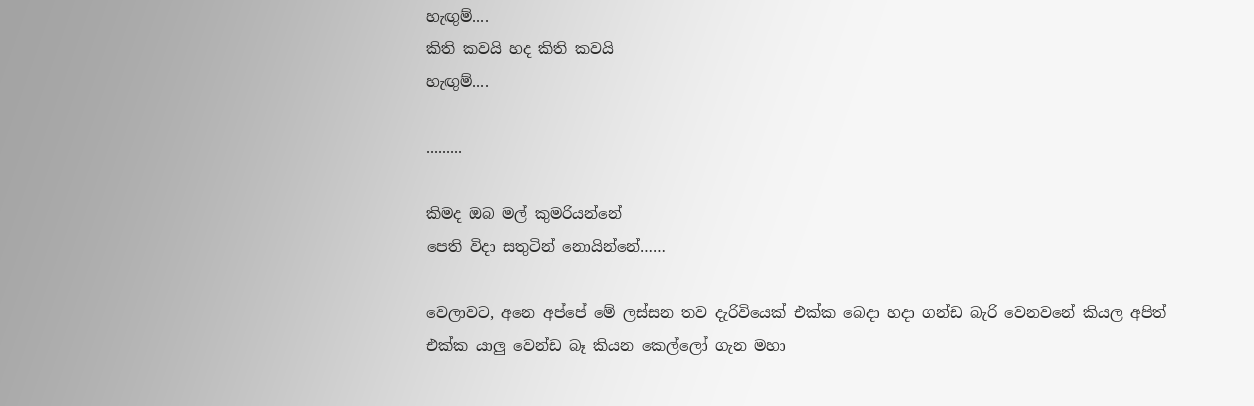හැඟුම්....
කිති කවයි හද කිති කවයි
හැඟුම්....

.........

කිමද ඔබ මල් කුමරියන්නේ
පෙති විදා සතුටින් නොයින්නේ……

වෙලාවට, අනෙ අප්පේ මේ ලස්සන තව දැරිවියෙක් එක්ක බෙදා හදා ගන්ඩ බැරි වෙනවනේ කියල අපිත් එක්ක යාලු වෙන්ඩ බෑ කියන කෙල්ලෝ ගැන මහා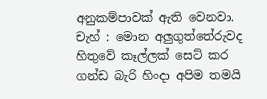අනුකම්පාවක් ඇති වෙනවා. චැහ් : මොන අලුගුත්තේරුවද හිතුවේ කෑල්ලක් සෙට් කර ගන්ඩ බැරි හිංදා අපිම තමයි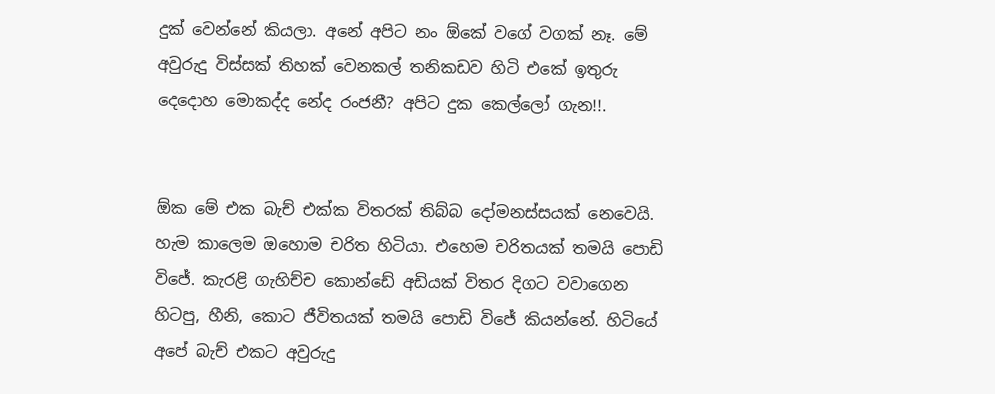දුක් වෙන්නේ කියලා. අනේ අපිට නං ඕකේ වගේ වගක් නෑ. මේ අවුරුදු විස්සක් තිහක් වෙනකල් තනිකඩව හිටි එකේ ඉතුරු දෙදොහ මොකද්ද නේද රංජනී? අපිට දුක කෙල්ලෝ ගැන!!.


ඕක මේ එක බැච් එක්ක විතරක් තිබ්බ දෝමනස්සයක් නෙවෙයි. හැම කාලෙම ඔහොම චරිත හිටියා. එහෙම චරිතයක් තමයි පොඩි විජේ. කැරළි ගැහිච්ච කොන්ඩේ අඩියක් විතර දිගට වවාගෙන හිටපු, හීනි, කොට ජීවිතයක් තමයි පොඩි විජේ කියන්නේ. හිටියේ අපේ බැච් එකට අවුරුදු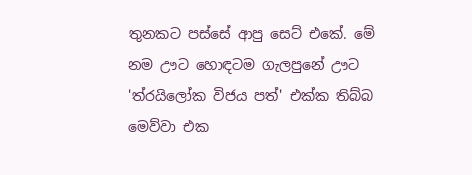තුනකට පස්සේ ආපු සෙට් එකේ. මේ නම ඌට හොඳටම ගැලපුනේ ඌට 'ත්රයිලෝක විජය පත්' එක්ක තිබ්බ මෙව්වා එක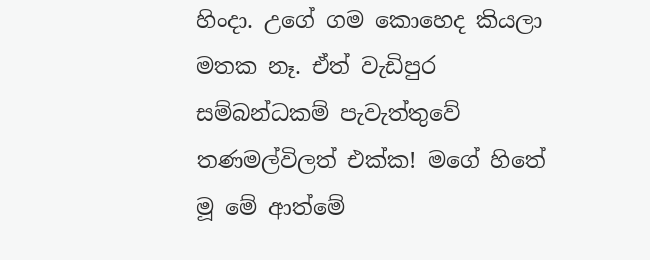හිංදා. උගේ ගම කොහෙද කියලා මතක නෑ. ඒත් වැඩිපුර සම්බන්ධකම් පැවැත්තුවේ තණමල්විලත් එක්ක! මගේ හිතේ මූ මේ ආත්මේ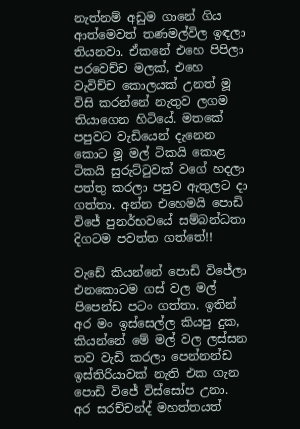නැත්නම් අඩුම ගානේ ගිය ආත්මෙවත් තණමල්විල ඉඳලා තියනවා. ඒකනේ එහෙ පිපිලා පරවෙච්ච මලක්, එහෙ වැවිච්ච කොලයක් උනත් මූ විසි කරන්නේ නැතුව ලගම තියාගෙන හිටියේ. මතකේ පපුවට වැඩියෙන් දැනෙන කොට මූ මල් ටිකයි කොළ ටිකයි සුරුට්ටුවක් වගේ හදලා පත්තු කරලා පපුව ඇතුලට දා ගත්තා. අන්න එහෙමයි පොඩි විජේ පුනර්භවයේ සම්බන්ධතා දිගටම පවත්ත ගත්තේ!!

වැඩේ කියන්නේ පොඩි විජේලා එනකොටම ගස් වල මල් පිපෙන්ඩ පටං ගත්තා. ඉතින් අර මං ඉස්සෙල්ල කියපු දුක, කියන්නේ මේ මල් වල ලස්සන තව වැඩි කරලා පෙන්නන්ඩ ඉස්තිරියාවක් නැති එක ගැන පොඩි විජේ විස්සෝප උනා. අර සරච්චන්ද් මහත්තයත්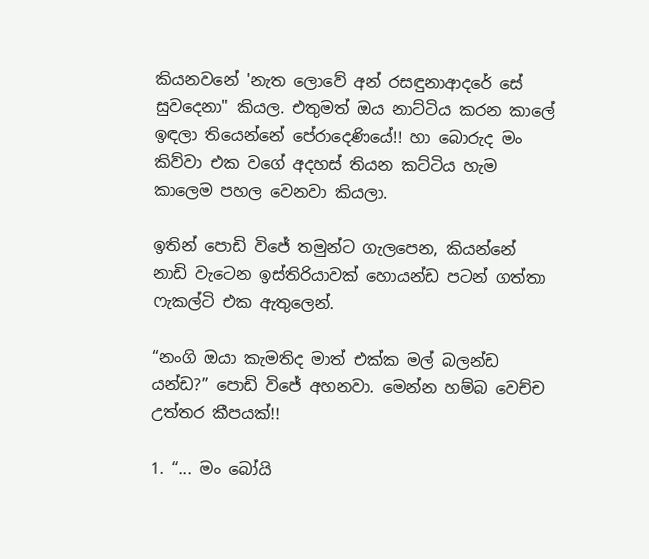කියනවනේ 'නැත ලොවේ අන් රසඳුනාආදරේ සේ සුවදෙනා" කියල. එතුමත් ඔය නාට්ටිය කරන කාලේ ඉඳලා තියෙන්නේ පේරාදෙණියේ!! හා බොරුද මං කිව්වා එක වගේ අදහස් තියන කට්ටිය හැම කාලෙම පහල වෙනවා කියලා.

ඉතින් පොඩි විජේ තමුන්ට ගැලපෙන, කියන්නේ නාඩි වැටෙන ඉස්තිරියාවක් හොයන්ඩ පටන් ගත්තා ෆැකල්ටි එක ඇතුලෙන්.

“නංගි ඔයා කැමතිද මාත් එක්ක මල් බලන්ඩ යන්ඩ?” පොඩි විජේ අහනවා. මෙන්න හම්බ වෙච්ච උත්තර කීපයක්!!

1. “... මං බෝයි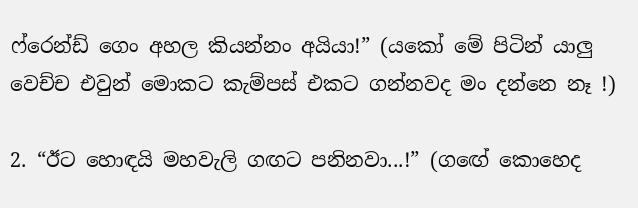ෆ්රෙන්ඩ් ගෙං අහල කියන්නං අයියා!” (යකෝ මේ පිටින් යාලු වෙච්ච එවුන් මොකට කැම්පස් එකට ගන්නවද මං දන්නෙ නෑ !)

2. “ඊට හොඳයි මහවැලි ගඟට පනිනවා...!” (ගඟේ කොහෙද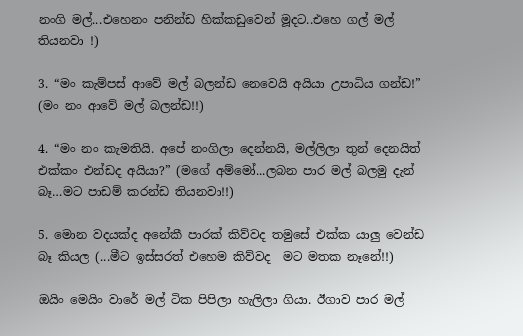නංගි මල්...එහෙනං පනින්ඩ හික්කඩුවෙන් මූදට..එහෙ ගල් මල් තියනවා !)

3. “මං කැම්පස් ආවේ මල් බලන්ඩ නෙවෙයි අයියා උපාධිය ගන්ඩ!” (මං නං ආවේ මල් බලන්ඩ!!)

4. “මං නං කැමතියි. අපේ නංගිලා දෙන්නයි, මල්ලිලා තුන් දෙනයිත් එක්කං එන්ඩද අයියා?” (මගේ අම්මෝ...ලබන පාර මල් බලමු දැන් බෑ…මට පාඩම් කරන්ඩ තියනවා!!)

5. මොන වදයක්ද අනේකී පාරක් කිව්වද තමුසේ එක්ක යාලු වෙන්ඩ බෑ කියල (...මීට ඉස්සරත් එහෙම කිව්වද  මට මතක නෑනේ!!)

ඔයිං මෙයිං වාරේ මල් ටික පිපිලා හැලිලා ගියා. ඊගාව පාර මල්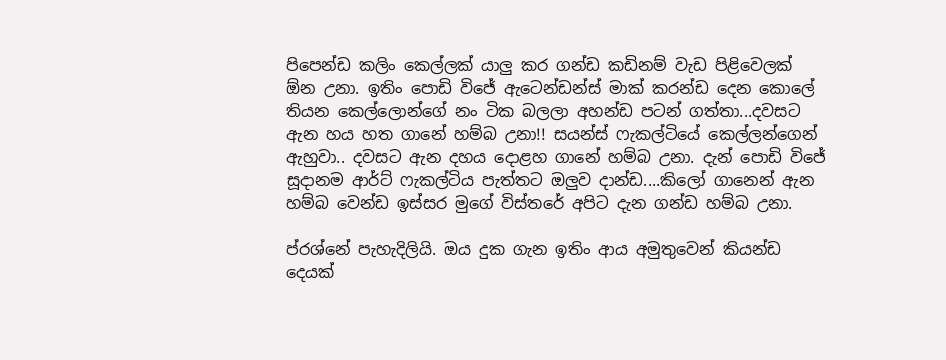පිපෙන්ඩ කලිං කෙල්ලක් යාලු කර ගන්ඩ කඩිනම් වැඩ පිළිවෙලක් ඕන උනා. ඉතිං පොඩි විජේ ඇටෙන්ඩන්ස් මාක් කරන්ඩ දෙන කොලේ තියන කෙල්ලොන්ගේ නං ටික බලලා අහන්ඩ පටන් ගත්තා...දවසට ඇන හය හත ගානේ හම්බ උනා!! සයන්ස් ෆැකල්ටියේ කෙල්ලන්ගෙන් ඇහුවා.. දවසට ඇන දහය දොළහ ගානේ හම්බ උනා. දැන් පොඩි විජේ සූදානම ආර්ට් ෆැකල්ටිය පැත්තට ඔලුව දාන්ඩ....කිලෝ ගානෙන් ඇන හම්බ වෙන්ඩ ඉස්සර මුගේ විස්තරේ අපිට දැන ගන්ඩ හම්බ උනා.

ප්රශ්නේ පැහැදිලියි. ඔය දුක ගැන ඉතිං ආය අමුතුවෙන් කියන්ඩ දෙයක්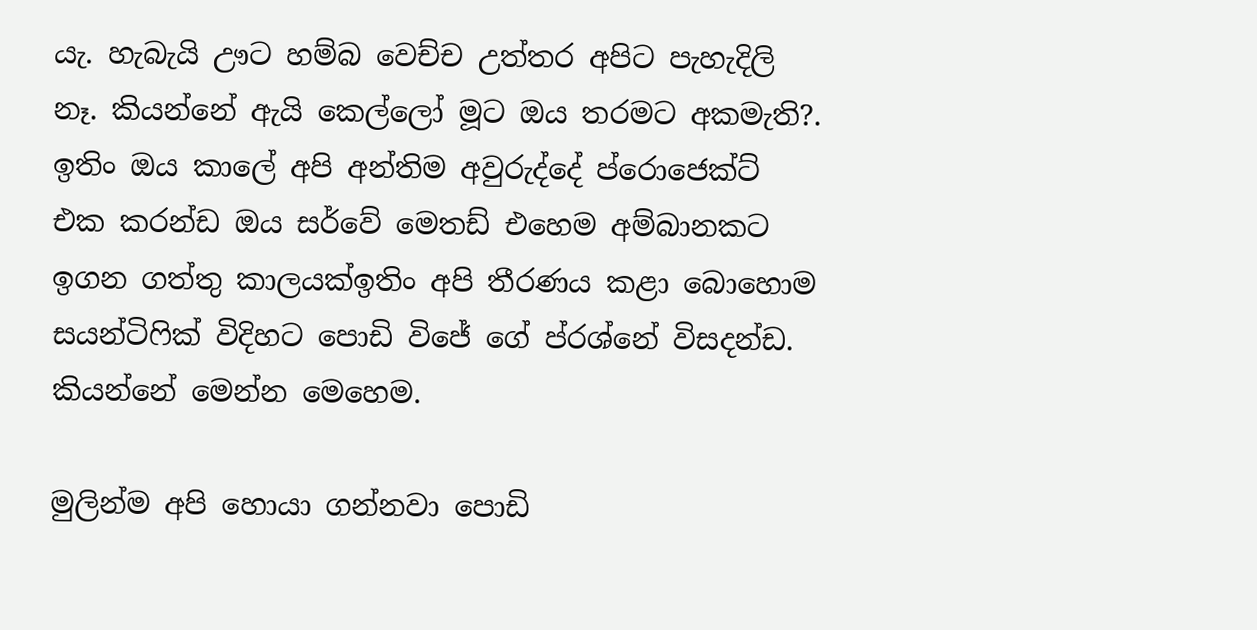යැ. හැබැයි ඌට හම්බ වෙච්ච උත්තර අපිට පැහැදිලි නෑ. කියන්නේ ඇයි කෙල්ලෝ මූට ඔය තරමට අකමැති?. ඉතිං ඔය කාලේ අපි අන්තිම අවුරුද්දේ ප්රොජෙක්ට් එක කරන්ඩ ඔය සර්වේ මෙතඩ් එහෙම අම්බානකට ඉගන ගත්තු කාලයක්ඉතිං අපි තීරණය කළා බොහොම සයන්ටිෆික් විදිහට පොඩි විජේ ගේ ප්රශ්නේ විසදන්ඩ. කියන්නේ මෙන්න මෙහෙම.

මුලින්ම අපි හොයා ගන්නවා පොඩි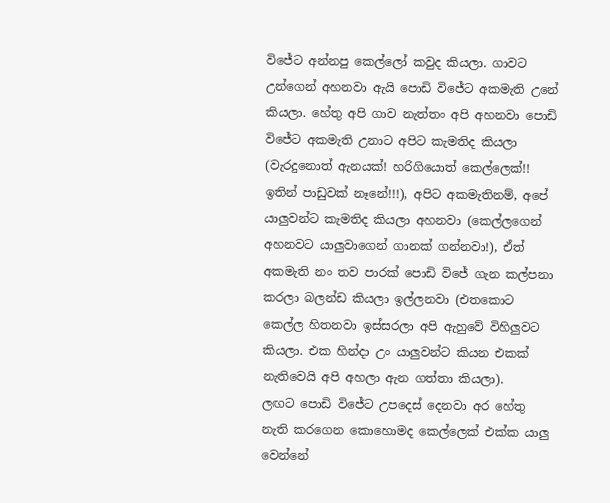විජේට අන්නපු කෙල්ලෝ කවුද කියලා. ගාවට උන්ගෙන් අහනවා ඇයි පොඩි විජේට අකමැති උනේ කියලා. හේතු අපි ගාව නැත්තං අපි අහනවා පොඩි විජේට අකමැති උනාට අපිට කැමතිද කියලා (වැරදුනොත් ඇනයක්! හරිගියොත් කෙල්ලෙක්!! ඉතින් පාඩුවක් නෑනේ!!!), අපිට අකමැතිනම්, අපේ යාලුවන්ට කැමතිද කියලා අහනවා (කෙල්ලගෙන් අහනවට යාලුවාගෙන් ගානක් ගන්නවා!), ඒත් අකමැති නං තව පාරක් පොඩි විජේ ගැන කල්පනා කරලා බලන්ඩ කියලා ඉල්ලනවා (එතකොට කෙල්ල හිතනවා ඉස්සරලා අපි ඇහුවේ විහිලුවට කියලා. එක හින්දා උං යාලුවන්ට කියන එකක් නැතිවෙයි අපි අහලා ඇන ගත්තා කියලා).
ලඟට පොඩි විජේට උපදෙස් දෙනවා අර හේතු නැති කරගෙන කොහොමද කෙල්ලෙක් එක්ක යාලු වෙන්නේ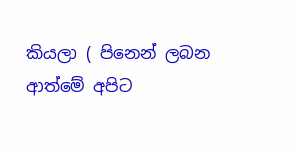කියලා ( පිනෙන් ලබන ආත්මේ අපිට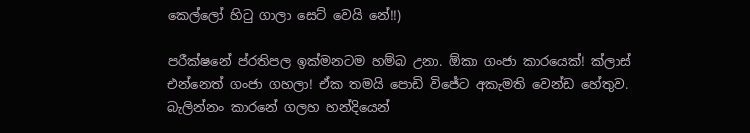කෙල්ලෝ හිටු ගාලා සෙට් වෙයි නේ!!)

පරීක්ෂනේ ප්රතිපල ඉක්මනටම හම්බ උනා. ඕකා ගංජා කාරයෙක්! ක්ලාස් එන්නෙත් ගංජා ගහලා! ඒක තමයි පොඩි විජේට අකැමති වෙන්ඩ හේතුව. බැලින්නං කාරනේ ගලහ හන්දියෙන්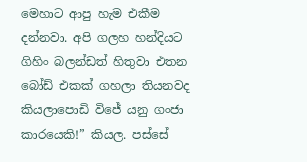මෙහාට ආපු හැම එකීම දන්නවා. අපි ගලහ හන්දියට ගිහිං බලන්ඩත් හිතුවා එතන බෝඩ් එකක් ගහලා තියනවද කියලාපොඩි විජේ යනු ගංජා කාරයෙකි!” කියල. පස්සේ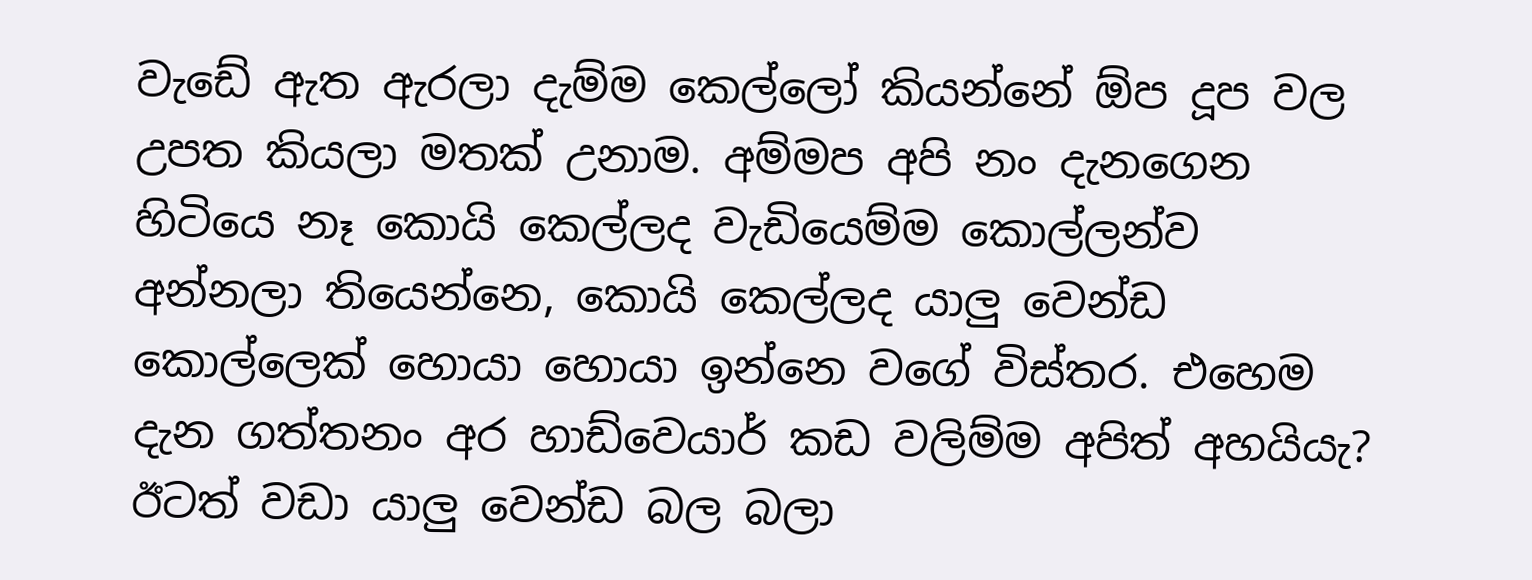වැඩේ ඇත ඇරලා දැම්ම කෙල්ලෝ කියන්නේ ඕප දූප වල උපත කියලා මතක් උනාම. අම්මප අපි නං දැනගෙන හිටියෙ නෑ කොයි කෙල්ලද වැඩියෙම්ම කොල්ලන්ව අන්නලා තියෙන්නෙ, කොයි කෙල්ලද යාලු වෙන්ඩ කොල්ලෙක් හොයා හොයා ඉන්නෙ වගේ විස්තර. එහෙම දැන ගත්තනං අර හාඩ්වෙයාර් කඩ වලිම්ම අපිත් අහයියැ? ඊටත් වඩා යාලු වෙන්ඩ බල බලා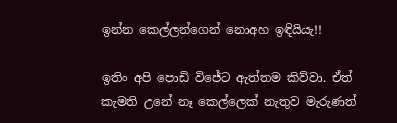ඉන්න කෙල්ලන්ගෙන් නොඅහ ඉඳියියැ!!

ඉතිං අපි පොඩි විජේට ඇත්තම කිව්වා. ඒත් කැමති උනේ නෑ කෙල්ලෙක් නැතුව මැරුණත්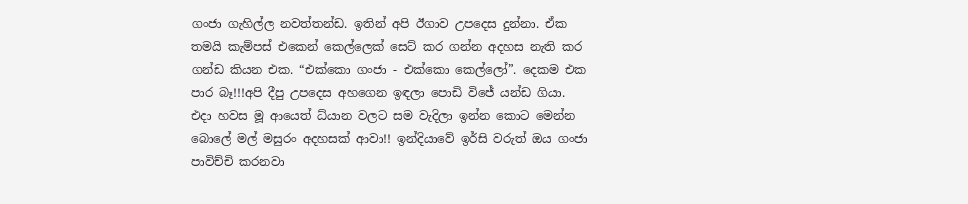ගංජා ගැහිල්ල නවත්තන්ඩ. ඉතින් අපි ඊගාව උපදෙස දුන්නා. ඒක තමයි කැම්පස් එකෙන් කෙල්ලෙක් සෙට් කර ගන්න අදහස නැති කර ගන්ඩ කියන එක. “එක්කො ගංජා - එක්කො කෙල්ලෝ”. දෙකම එක පාර බෑ!!!අපි දීපු උපදෙස අහගෙන ඉඳලා පොඩි විජේ යන්ඩ ගියා. එදා හවස මූ ආයෙත් ධ්යාන වලට සම වැදිලා ඉන්න කොට මෙන්න බොලේ මල් මසුරං අදහසක් ආවා!! ඉන්දියාවේ ඉර්සි වරුත් ඔය ගංජා පාවිච්චි කරනවා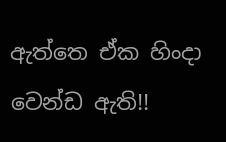ඇත්තෙ ඒක හිංදා වෙන්ඩ ඇති!!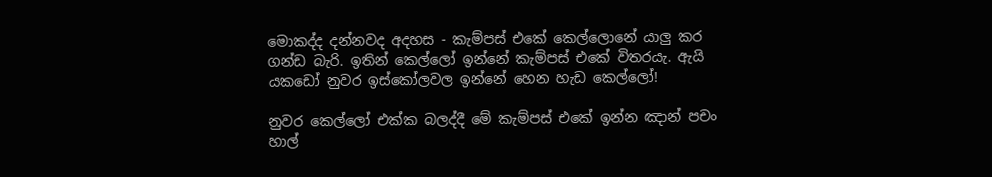මොකද්ද දන්නවද අදහස - කැම්පස් එකේ කෙල්ලොනේ යාලු කර ගන්ඩ බැරි. ඉතින් කෙල්ලෝ ඉන්නේ කැම්පස් එකේ විතරයැ. ඇයි යකඩෝ නුවර ඉස්කෝලවල ඉන්නේ හෙන හැඩ කෙල්ලෝ!

නුවර කෙල්ලෝ එක්ක බලද්දී මේ කැම්පස් එකේ ඉන්න ඤාන් පචං  හාල්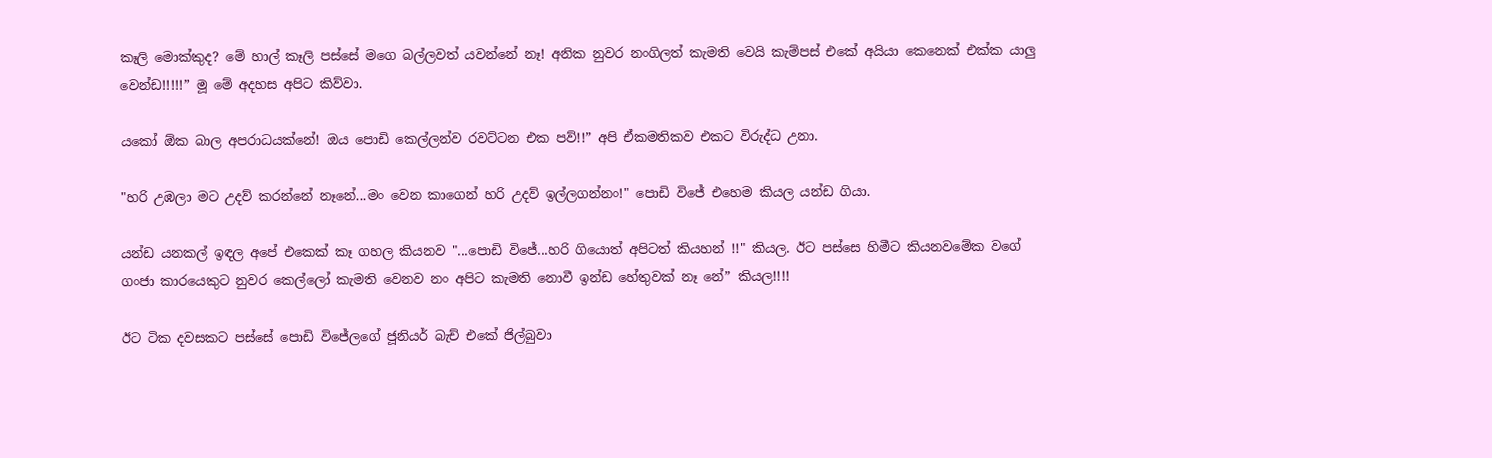කෑලි මොක්කුද? මේ හාල් කෑලි පස්සේ මගෙ බල්ලවත් යවන්නේ නෑ! අනික නුවර නංගිලත් කැමති වෙයි කැම්පස් එකේ අයියා කෙනෙක් එක්ක යාලු වෙන්ඩ!!!!!” මූ මේ අදහස අපිට කිව්වා.

යකෝ ඕක බාල අපරාධයක්නේ! ඔය පොඩි කෙල්ලන්ව රවට්ටන එක පව්!!” අපි ඒකමතිකව එකට විරුද්ධ උනා.

"හරි උඹලා මට උදව් කරන්නේ නෑනේ...මං වෙන කාගෙන් හරි උදව් ඉල්ලගන්නං!" පොඩි විජේ එහෙම කියල යන්ඩ ගියා.

යන්ඩ යනකල් ඉඳල අපේ එකෙක් කෑ ගහල කියනව "...පොඩි විජේ...හරි ගියොත් අපිටත් කියහන් !!" කියල. ඊට පස්සෙ හිමීට කියනවමේක වගේ ගංජා කාරයෙකුට නුවර කෙල්ලෝ කැමති වෙනව නං අපිට කැමති නොවී ඉන්ඩ හේතුවක් නෑ නේ” කියල!!!!

ඊට ටික දවසකට පස්සේ පොඩි විජේලගේ ජූනියර් බැච් එකේ ජිල්බුවා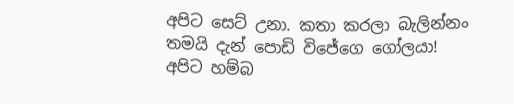අපිට සෙට් උනා. කතා කරලා බැලින්නං තමයි දැන් පොඩි විජේගෙ ගෝලයා! අපිට හම්බ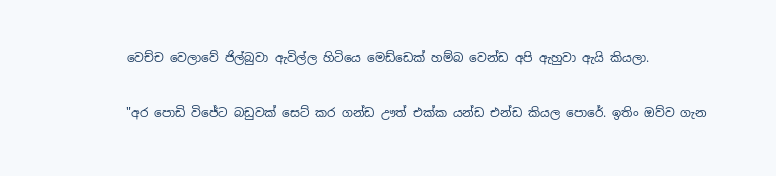වෙච්ච වෙලාවේ ජිල්බුවා ඇවිල්ල හිටියෙ මෙඩ්ඩෙක් හම්බ වෙන්ඩ අපි ඇහුවා ඇයි කියලා.

"අර පොඩි විජේට බඩුවක් සෙට් කර ගන්ඩ ඌත් එක්ක යන්ඩ එන්ඩ කියල පොරේ. ඉතිං ඔව්ව ගැන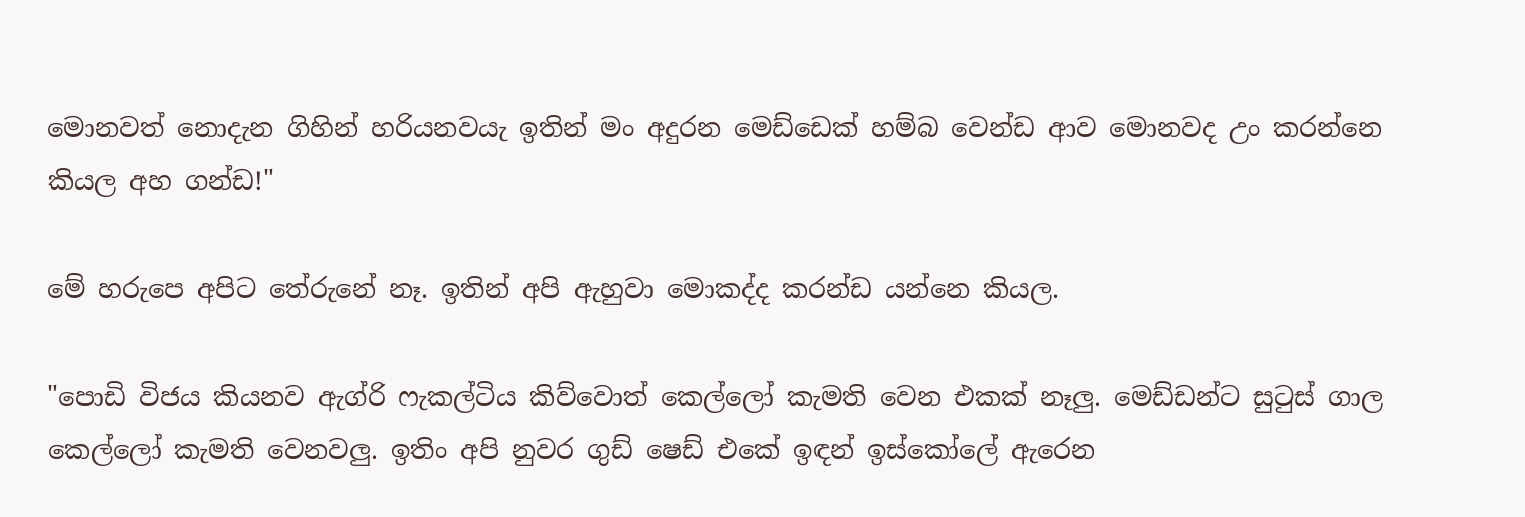මොනවත් නොදැන ගිහින් හරියනවයැ ඉතින් මං අදුරන මෙඩ්ඩෙක් හම්බ වෙන්ඩ ආව මොනවද උං කරන්නෙ කියල අහ ගන්ඩ!"

මේ හරුපෙ අපිට තේරුනේ නෑ. ඉතින් අපි ඇහුවා මොකද්ද කරන්ඩ යන්නෙ කියල.

"පොඩි විජය කියනව ඇග්රි ෆැකල්ටිය කිව්වොත් කෙල්ලෝ කැමති වෙන එකක් නෑලු. මෙඩ්ඩන්ට සුටුස් ගාල කෙල්ලෝ කැමති වෙනවලු. ඉතිං අපි නුවර ගුඩ් ෂෙඩ් එකේ ඉඳන් ඉස්කෝලේ ඇරෙන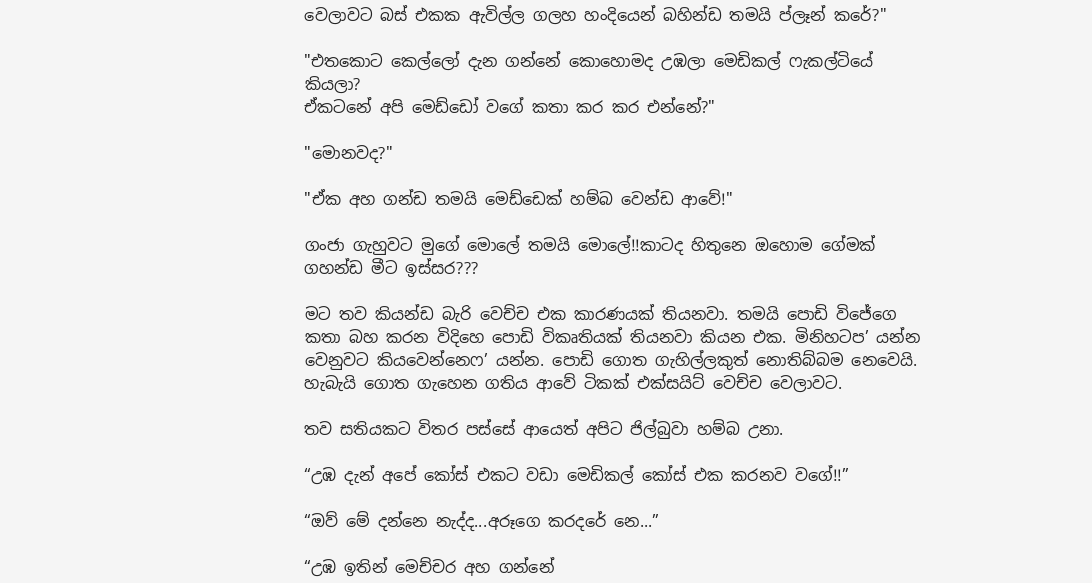වෙලාවට බස් එකක ඇවිල්ල ගලහ හංදියෙන් බහින්ඩ තමයි ප්ලෑන් කරේ?"

"එතකොට කෙල්ලෝ දැන ගන්නේ කොහොමද උඹලා මෙඩිකල් ෆැකල්ටියේ කියලා?
ඒකටනේ අපි මෙඩ්ඩෝ වගේ කතා කර කර එන්නේ?"

"මොනවද?"

"ඒක අහ ගන්ඩ තමයි මෙඩ්ඩෙක් හම්බ වෙන්ඩ ආවේ!"

ගංජා ගැහුවට මුගේ මොලේ තමයි මොලේ!!කාටද හිතුනෙ ඔහොම ගේමක් ගහන්ඩ මීට ඉස්සර???

මට තව කියන්ඩ බැරි වෙච්ච එක කාරණයක් තියනවා. තමයි පොඩි විජේගෙ කතා බහ කරන විදිහෙ පොඩි විකෘතියක් තියනවා කියන එක. මිනිහටප’ යන්න වෙනුවට කියවෙන්නෙෆ’ යන්න. පොඩි ගොත ගැහිල්ලකුත් නොතිබ්බම නෙවෙයි. හැබැයි ගොත ගැහෙන ගතිය ආවේ ටිකක් එක්සයිට් වෙච්ච වෙලාවට.

තව සතියකට විතර පස්සේ ආයෙත් අපිට ජිල්බුවා හම්බ උනා.

“උඹ දැන් අපේ කෝස් එකට වඩා මෙඩිකල් කෝස් එක කරනව වගේ!!”

“ඔව් මේ දන්නෙ නැද්ද...අරූගෙ කරදරේ නෙ...”

“උඹ ඉතින් මෙච්චර අහ ගන්නේ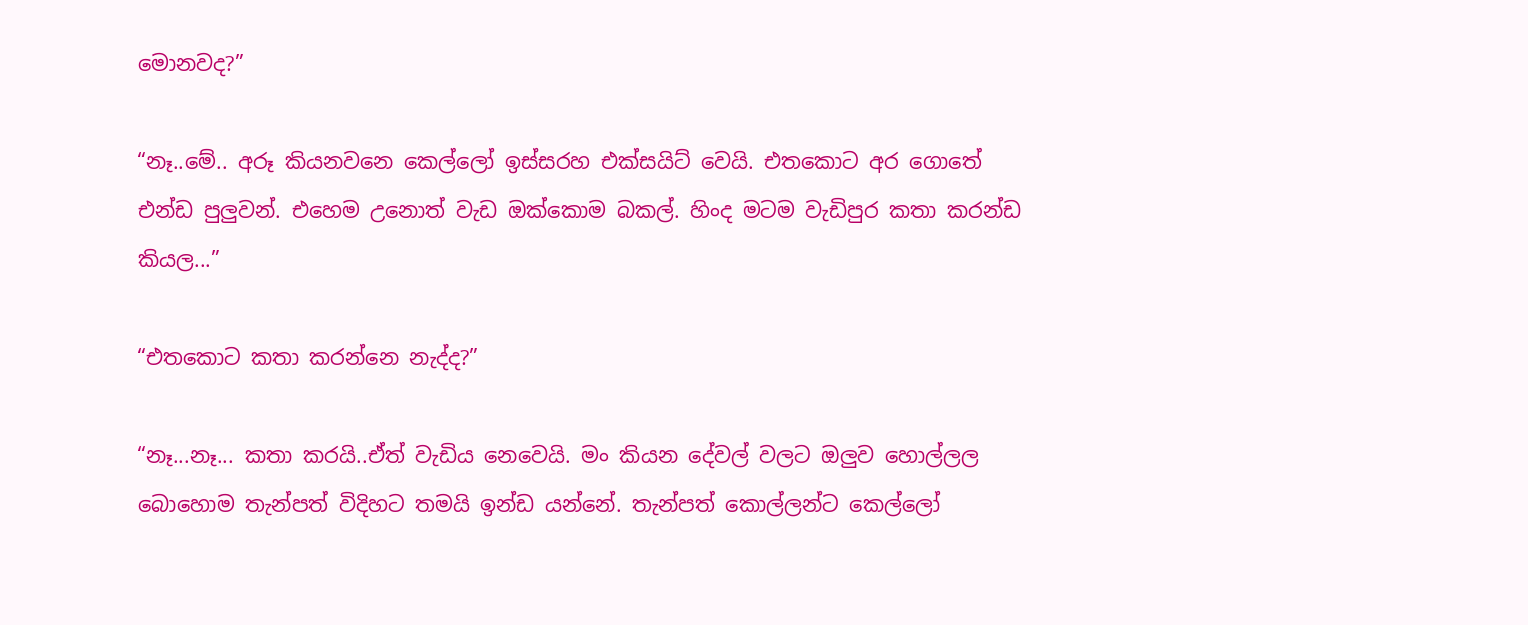මොනවද?”

“නෑ..මේ.. අරූ කියනවනෙ කෙල්ලෝ ඉස්සරහ එක්සයිට් වෙයි. එතකොට අර ගොතේ එන්ඩ පුලුවන්. එහෙම උනොත් වැඩ ඔක්කොම බකල්. හිංද මටම වැඩිපුර කතා කරන්ඩ කියල...”

“එතකොට කතා කරන්නෙ නැද්ද?”

“නෑ...නෑ... කතා කරයි..ඒත් වැඩිය නෙවෙයි. මං කියන දේවල් වලට ඔලුව හොල්ලල බොහොම තැන්පත් විදිහට තමයි ඉන්ඩ යන්නේ. තැන්පත් කොල්ලන්ට කෙල්ලෝ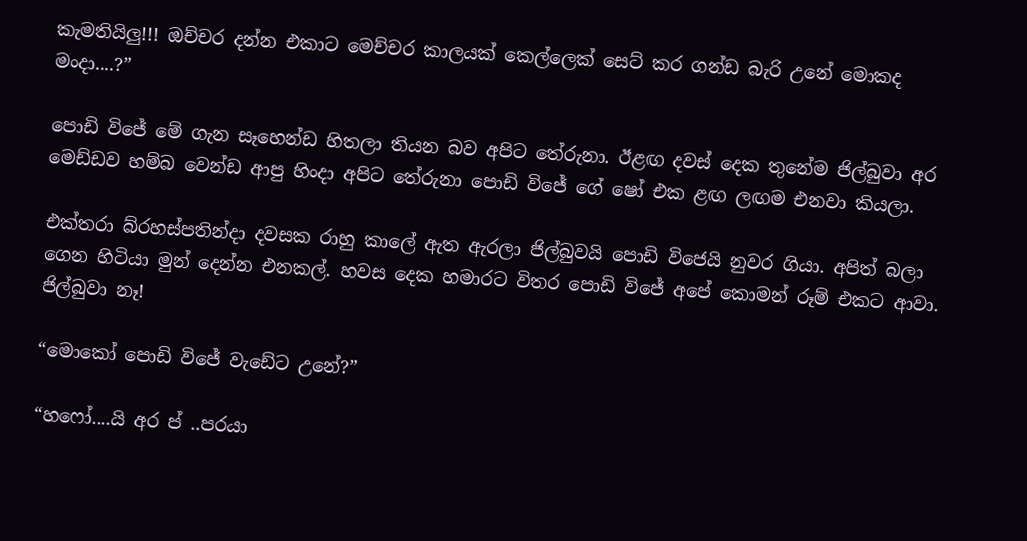කැමතියිලු!!! ඔච්චර දන්න එකාට මෙච්චර කාලයක් කෙල්ලෙක් සෙට් කර ගන්ඩ බැරි උනේ මොකද මංදා....?”

පොඩි විජේ මේ ගැන සෑහෙන්ඩ හිතලා තියන බව අපිට තේරුනා. ඊළඟ දවස් දෙක තුනේම ජිල්බුවා අර මෙඩ්ඩව හම්බ වෙන්ඩ ආපු හිංදා අපිට තේරුනා පොඩි විජේ ගේ ෂෝ එක ළඟ ලඟම එනවා කියලා.

එක්තරා බ්රහස්පතින්දා දවසක රාහු කාලේ ඇත ඇරලා ජිල්බුවයි පොඩි විජෙයි නුවර ගියා. අපිත් බලා ගෙන හිටියා මුන් දෙන්න එනකල්. හවස දෙක හමාරට විතර පොඩි විජේ අපේ කොමන් රූම් එකට ආවා. ජිල්බුවා නෑ!

“මොකෝ පොඩි විජේ වැඩේට උනේ?”

“හෆෝ....යි අර ප් ..පරයා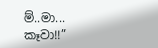ම්..මා... කෑවා!!”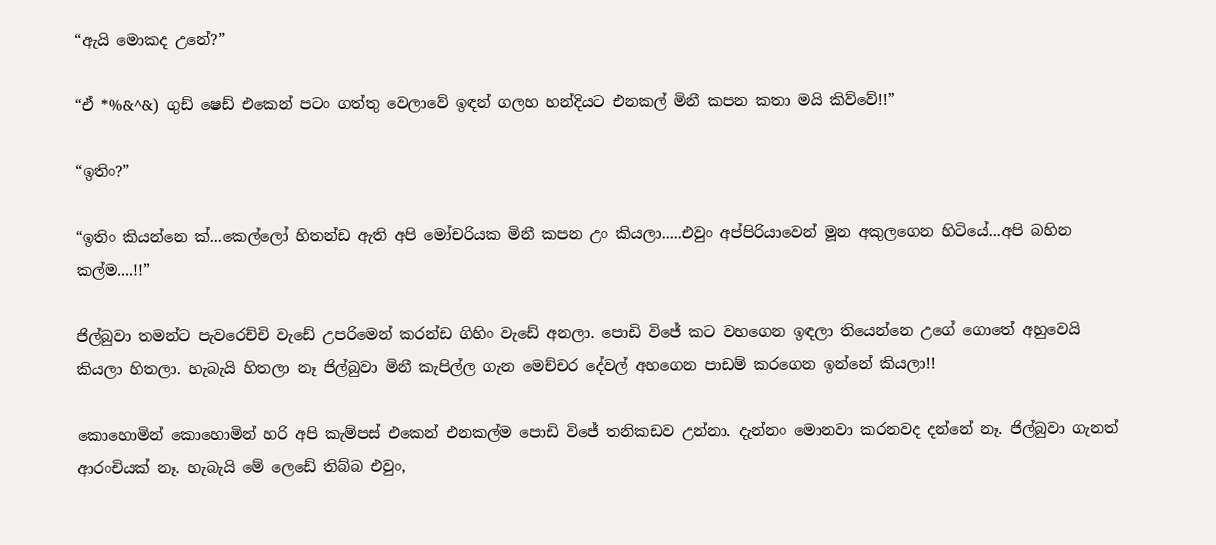“ඇයි මොකද උනේ?”

“ඒ *%&^&) ගුඩ් ෂෙඩ් එකෙන් පටං ගත්තු වෙලාවේ ඉඳන් ගලහ හන්දියට එනකල් මිනී කපන කතා මයි කිව්වේ!!”

“ඉතිං?”

“ඉතිං කියන්නෙ ක්...කෙල්ලෝ හිතන්ඩ ඇති අපි මෝචරියක මිනී කපන උං කියලා.....එවුං අප්පිරියාවෙන් මූන අකුලගෙන හිටියේ...අපි බහින කල්ම....!!”

ජිල්බුවා තමන්ට පැවරෙච්චි වැඩේ උපරිමෙන් කරන්ඩ ගිහිං වැඩේ අනලා. පොඩි විජේ කට වහගෙන ඉඳලා තියෙන්නෙ උගේ ගොතේ අහුවෙයි කියලා හිතලා. හැබැයි හිතලා නෑ ජිල්බුවා මිනී කැපිල්ල ගැන මෙච්චර දේවල් අහගෙන පාඩම් කරගෙන ඉන්නේ කියලා!!

කොහොමින් කොහොමින් හරි අපි කැම්පස් එකෙන් එනකල්ම පොඩි විජේ තනිකඩව උන්නා. දැන්නං මොනවා කරනවද දන්නේ නෑ. ජිල්බුවා ගැනත් ආරංචියක් නෑ. හැබැයි මේ ලෙඩේ තිබ්බ එවුං,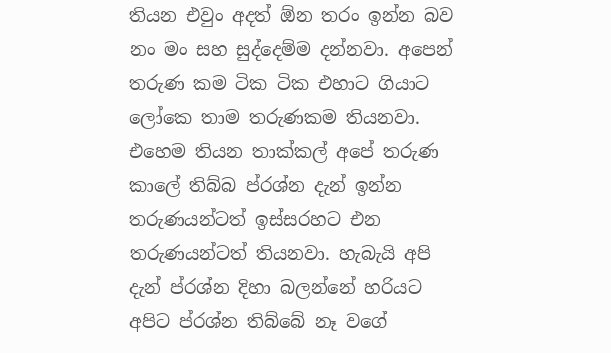තියන එවුං අදත් ඕන තරං ඉන්න බව නං මං සහ සුද්දෙම්ම දන්නවා. අපෙන් තරුණ කම ටික ටික එහාට ගියාට ලෝකෙ තාම තරුණකම තියනවා. එහෙම තියන තාක්කල් අපේ තරුණ කාලේ තිබ්බ ප්රශ්න දැන් ඉන්න තරුණයන්ටත් ඉස්සරහට එන තරුණයන්ටත් තියනවා. හැබැයි අපි දැන් ප්රශ්න දිහා බලන්නේ හරියට අපිට ප්රශ්න තිබ්බේ නෑ වගේ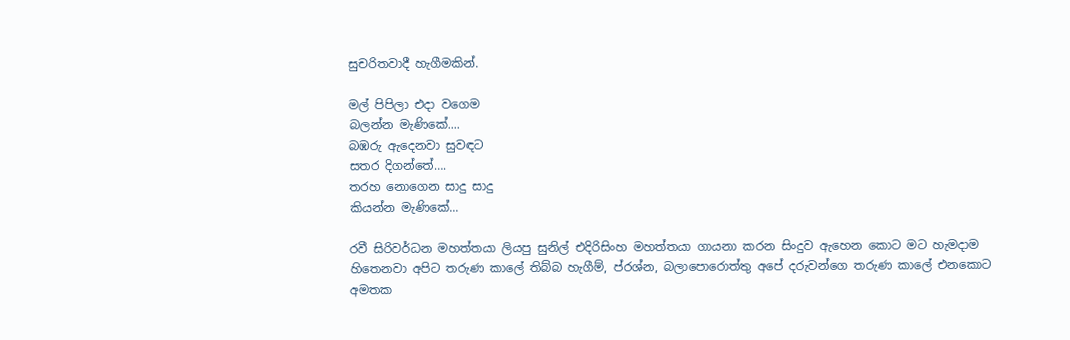සුචරිතවාදී හැගීමකින්.

මල් පිපිලා එදා වගෙම
බලන්න මැණිකේ....
බඹරු ඇදෙනවා සුවඳට
සතර දිගන්තේ….
තරහ නොගෙන සාදු සාදු
කියන්න මැණිකේ...

රවී සිරිවර්ධන මහත්තයා ලියපු සුනිල් එදිරිසිංහ මහත්තයා ගායනා කරන සිංදුව ඇහෙන කොට මට හැමදාම හිතෙනවා අපිට තරුණ කාලේ තිබ්බ හැගීම්, ප්රශ්න, බලාපොරොත්තු අපේ දරුවන්ගෙ තරුණ කාලේ එනකොට අමතක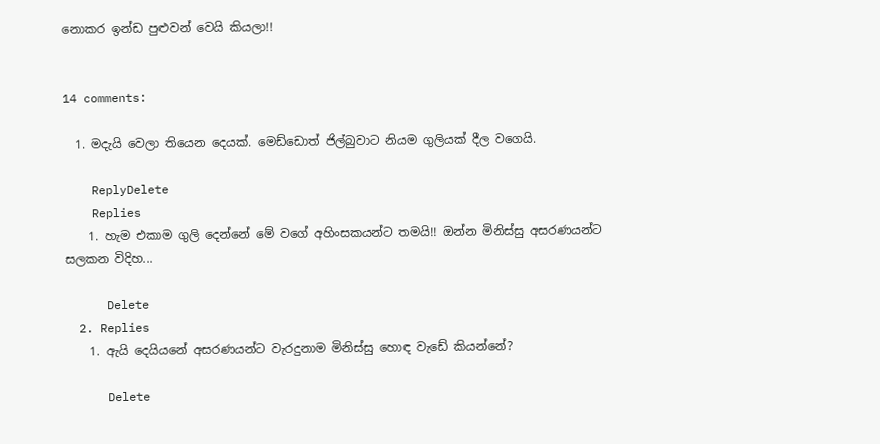නොකර ඉන්ඩ පුළුවන් වෙයි කියලා!!


14 comments:

  1. මදැයි වෙලා තියෙන දෙයක්. මෙඩ්ඩොත් ජිල්බුවාට නියම ගුලියක් දීල වගෙයි.

    ReplyDelete
    Replies
    1. හැම එකාම ගුලි දෙන්නේ මේ වගේ අහිංසකයන්ට තමයි!! ඔන්න මිනිස්සු අසරණයන්ට සලකන විදිහ...

      Delete
  2. Replies
    1. ඇයි දෙයියනේ අසරණයන්ට වැරදුනාම මිනිස්සු හොඳ වැඩේ කියන්නේ?

      Delete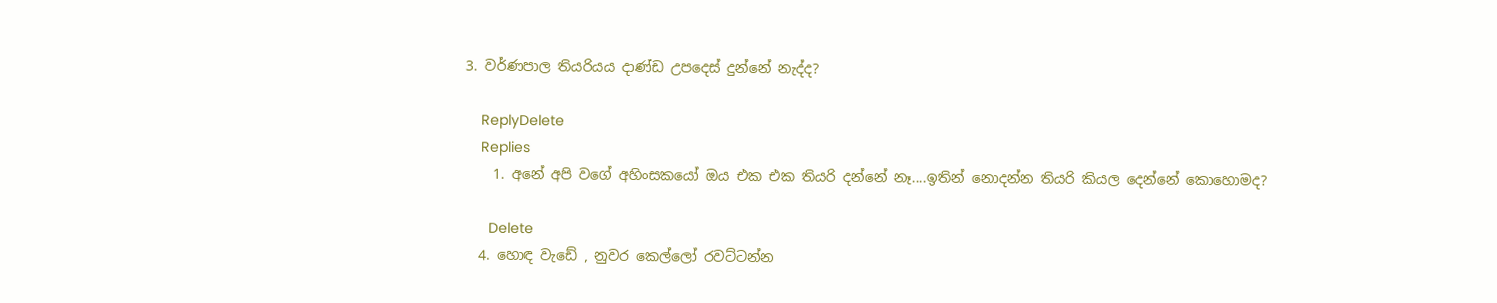3. වර්ණපාල තියරියය දාණ්ඩ උපදෙස් දුන්නේ නැද්ද?

    ReplyDelete
    Replies
    1. අනේ අපි වගේ අහිංසකයෝ ඔය එක එක තියරි දන්නේ නෑ....ඉතින් නොදන්න තියරි කියල දෙන්නේ කොහොමද?

      Delete
  4. හොඳ වැඩේ , නුවර කෙල්ලෝ රවට්ටන්න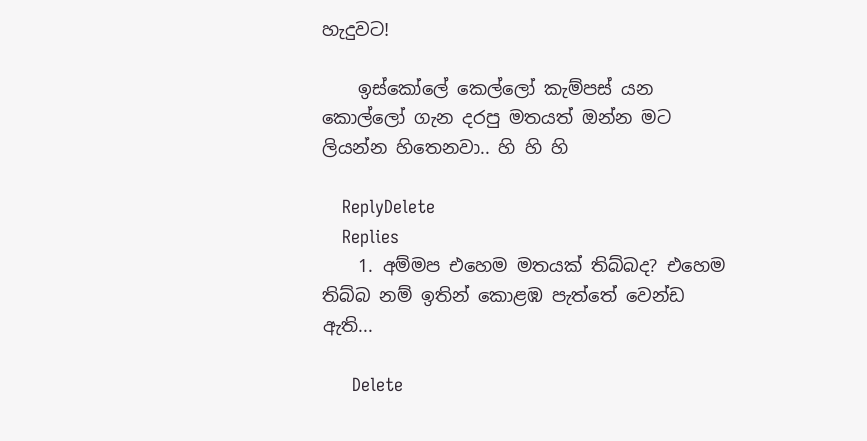හැදුවට!

    ඉස්කෝලේ කෙල්ලෝ කැම්පස් යන කොල්ලෝ ගැන දරපු මතයත් ඔන්න මට ලියන්න හිතෙනවා.. හි හි හි

    ReplyDelete
    Replies
    1. අම්මප එහෙම මතයක් තිබ්බද? එහෙම තිබ්බ නම් ඉතින් කොළඹ පැත්තේ වෙන්ඩ ඇති...

      Delete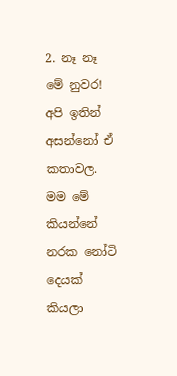2. නෑ නෑ මේ නුවර! අපි ඉතින් අසන්නෝ ඒ කතාවල. මම මේ කියන්නේ නරක නෝටි දෙයක් කියලා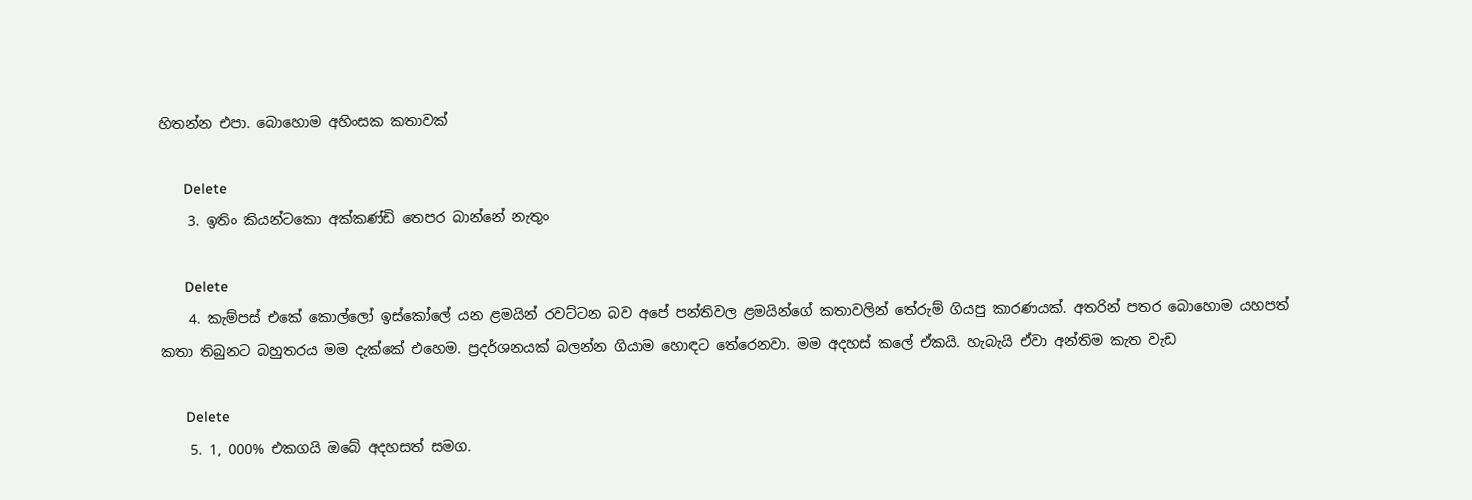හිතන්න එපා. බොහොම අහිංසක කතාවක්

      Delete
    3. ඉතිං කියන්ටකො අක්කණ්ඩි තෙපර බාන්නේ නැතුං

      Delete
    4. කැම්පස් එකේ කොල්ලෝ ඉස්කෝලේ යන ළමයින් රවට්ටන බව අපේ පන්තිවල ළමයින්ගේ කතාවලින් තේරුම් ගියපු කාරණයක්. අතරින් පතර බොහොම යහපත් කතා තිබුනට බහුතරය මම දැක්කේ එහෙම. ප්‍රදර්ශනයක් බලන්න ගියාම හොඳට තේරෙනවා. මම අදහස් කලේ ඒකයි. හැබැයි ඒවා අන්තිම කැත වැඩ

      Delete
    5. 1, 000% එකගයි ඔබේ අදහසත් සමග.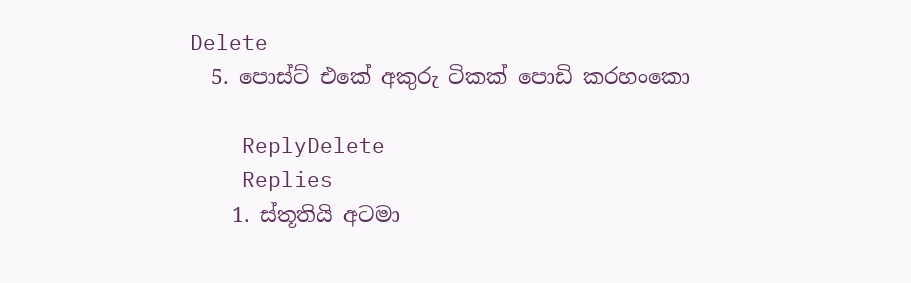Delete
  5. පොස්ට් එකේ අකුරු ටිකක් පොඩි කරහංකො

    ReplyDelete
    Replies
    1. ස්තූතියි අටමා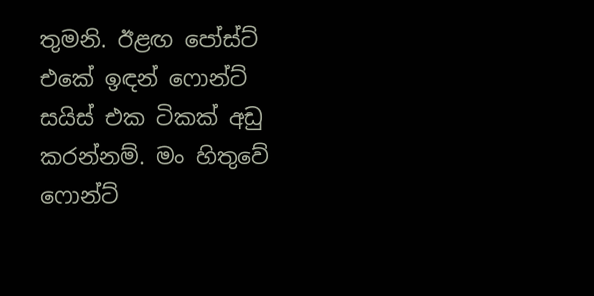තුමනි. ඊළඟ පෝස්ට් එකේ ඉඳන් ෆොන්ට් සයිස් එක ටිකක් අඩු කරන්නම්. මං හිතුවේ ෆොන්ට්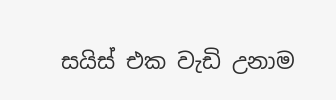සයිස් එක වැඩි උනාම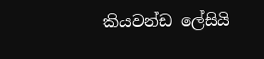කියවන්ඩ ලේසියි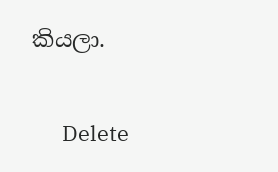කියලා.

      Delete